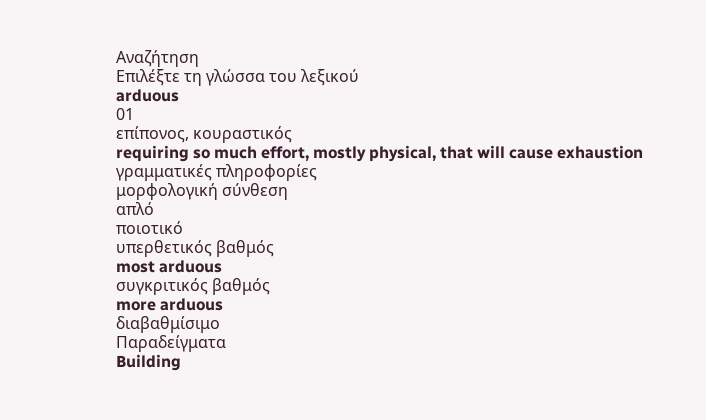Αναζήτηση
Επιλέξτε τη γλώσσα του λεξικού
arduous
01
επίπονος, κουραστικός
requiring so much effort, mostly physical, that will cause exhaustion
γραμματικές πληροφορίες
μορφολογική σύνθεση
απλό
ποιοτικό
υπερθετικός βαθμός
most arduous
συγκριτικός βαθμός
more arduous
διαβαθμίσιμο
Παραδείγματα
Building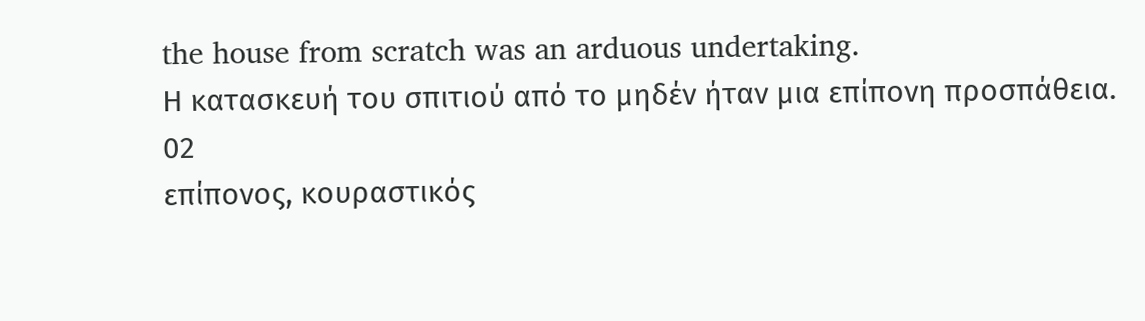the house from scratch was an arduous undertaking.
Η κατασκευή του σπιτιού από το μηδέν ήταν μια επίπονη προσπάθεια.
02
επίπονος, κουραστικός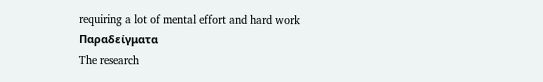requiring a lot of mental effort and hard work
Παραδείγματα
The research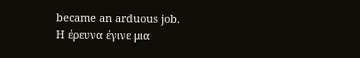became an arduous job.
Η έρευνα έγινε μια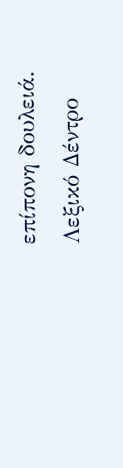επίπονη δουλειά.
Λεξικό Δέντρο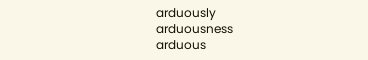arduously
arduousness
arduous